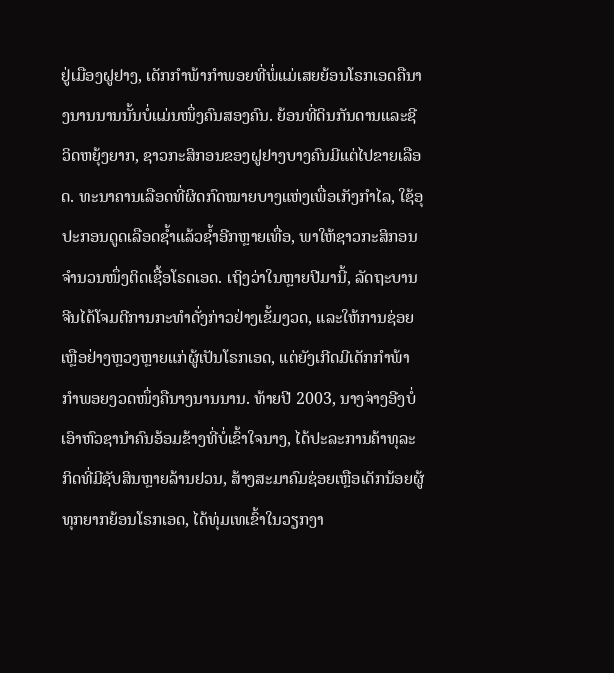ຢູ່ເມືອງຝູຢາງ, ເດັກກຳພ້າກຳພອຍທີ່ພໍ່ແມ່ເສຍຍ້ອນໂຣກເອດຄືນາງນານນານນັ້ນບໍ່ແມ່ນໜຶ່ງຄົນສອງຄົນ. ຍ້ອນທີ່ດິນກັນດານແລະຊີວິດຫຍຸ້ງຍາກ, ຊາວກະສິກອນຂອງຝູຢາງບາງຄົນມີແຕ່ໄປຂາຍເລືອດ. ທະນາຄານເລືອດທີ່ຜິດກົດໝາຍບາງແຫ່ງເພື່ອເກັງກຳໄລ, ໃຊ້ອຸປະກອນດູດເລືອດຊ້ຳແລ້ວຊ້ຳອີກຫຼາຍເທື່ອ, ພາໃຫ້ຊາວກະສິກອນຈຳນວນໜຶ່ງຕິດເຊື້ອໂຣດເອດ. ເຖິງວ່າໃນຫຼາຍປີມານີ້, ລັດຖະບານຈີນໄດ້ໂຈມຕີການກະທຳດັ່ງກ່າວຢ່າງເຂັ້ມງວດ, ແລະໃຫ້ການຊ່ອຍເຫຼືອຢ່າງຫຼວງຫຼາຍແກ່ຜູ້ເປັນໂຣກເອດ, ແຕ່ຍັງເກີດມີເດັກກຳພ້າກຳພອຍງວດໜຶ່ງຄືນາງນານນານ. ທ້າຍປີ 2003, ນາງຈ່າງອີງບໍ່ເອົາຫົວຊານຳຄົນອ້ອມຂ້າງທີ່ບໍ່ເຂົ້າໃຈນາງ, ໄດ້ປະລະການຄ້າທຸລະກິດທີ່ມີຊັບສິນຫຼາຍລ້ານຢວນ, ສ້າງສະມາຄົມຊ່ອຍເຫຼືອເດັກນ້ອຍຜູ້ທຸກຍາກຍ້ອນໂຣກເອດ, ໄດ້ທຸ່ມເທເຂົ້າໃນວຽກງາ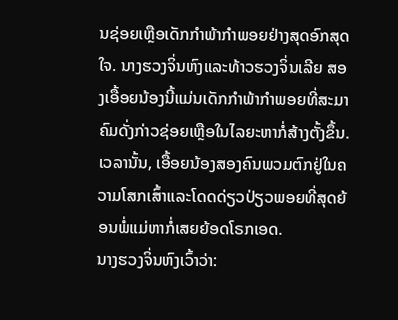ນຊ່ອຍເຫຼືອເດັກກຳພ້າກຳພອຍຢ່າງສຸດອົກສຸດໃຈ. ນາງຮວງຈິ່ນຫົງແລະທ້າວຮວງຈິ່ນເລີຍ ສອງເອື້ອຍນ້ອງນີ້ແມ່ນເດັກກຳພ້າກຳພອຍທີ່ສະມາຄົມດັ່ງກ່າວຊ່ອຍເຫຼືອໃນໄລຍະຫາກໍ່ສ້າງຕັ້ງຂຶ້ນ. ເວລານັ້ນ, ເອື້ອຍນ້ອງສອງຄົນພວມຕົກຢູ່ໃນຄວາມໂສກເສົ້າແລະໂດດດ່ຽວປ່ຽວພອຍທີ່ສຸດຍ້ອນພໍ່ແມ່ຫາກໍ່ເສຍຍ້ອດໂຣກເອດ.
ນາງຮວງຈິ່ນຫົງເວົ້າວ່າ: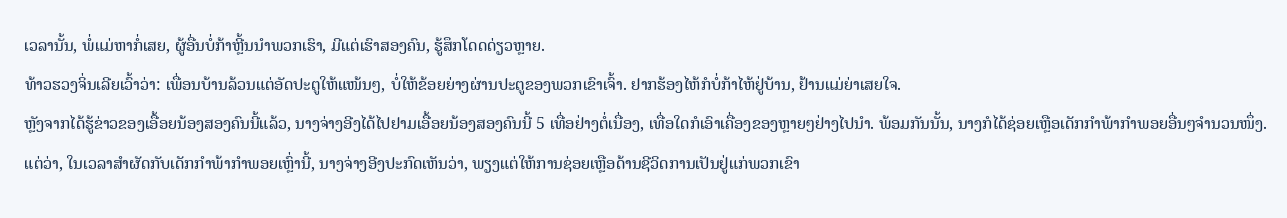ເວລານັ້ນ, ພໍ່ແມ່ຫາກໍ່ເສຍ, ຜູ້ອື່ນບໍ່ກ້າຫຼີ້ນນຳພວກເຮົາ, ມີແຕ່ເຮົາສອງຄົນ, ຮູ້ສຶກໂດດດ່ຽວຫຼາຍ.
ທ້າວຮວງຈິ່ນເລີຍເວົ້າວ່າ: ເພື່ອນບ້ານລ້ວນແຕ່ອັດປະຕູໃຫ້ແໜ້ນໆ, ບໍ່ໃຫ້ຂ້ອຍຍ່າງຜ່ານປະຕູຂອງພວກເຂົາເຈົ້າ. ຢາກຮ້ອງໄຫ້ກໍບໍ່ກ້າໄຫ້ຢູ່ບ້ານ, ຢ້ານແມ່ຍ່າເສຍໃຈ.
ຫຼັງຈາກໄດ້ຮູ້ຂ່າວຂອງເອື້ອຍນ້ອງສອງຄົນນີ້ແລ້ວ, ນາງຈ່າງອີງໄດ້ໄປຢາມເອື້ອຍນ້ອງສອງຄົນນີ້ 5 ເທື່ອຢ່າງຕໍ່ເນື່ອງ, ເທື່ອໃດກໍເອົາເຄື່ອງຂອງຫຼາຍໆຢ່າງໄປນຳ. ພ້ອມກັນນັ້ນ, ນາງກໍໄດ້ຊ່ອຍເຫຼືອເດັກກຳພ້າກຳພອຍອື່ນໆຈຳນວນໜຶ່ງ. ແຕ່ວ່າ, ໃນເວລາສຳຜັດກັບເດັກກຳພ້າກຳພອຍເຫຼົ່ານີ້, ນາງຈ່າງອີງປະກົດເຫັນວ່າ, ພຽງແຕ່ໃຫ້ການຊ່ອຍເຫຼືອດ້ານຊີວິດການເປັນຢູ່ແກ່ພວກເຂົາ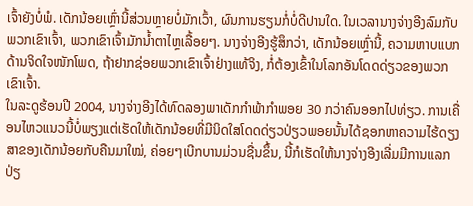ເຈົ້າຍັງບໍ່ພໍ. ເດັກນ້ອຍເຫຼົ່ານີ້ສ່ວນຫຼາຍບໍ່ມັກເວົ້າ, ຜົນການຮຽນກໍ່ບໍ່ດີປານໃດ. ໃນເວລານາງຈ່າງອີງລົມກັບພວກເຂົາເຈົ້າ, ພວກເຂົາເຈົ້າມັກນ້ຳຕາໄຫຼເລື້ອຍໆ. ນາງຈ່າງອີງຮູ້ສຶກວ່າ, ເດັກນ້ອຍເຫຼົ່ານີ້, ຄວາມຫາບແບກດ້ານຈິດໃຈໜັກໂພດ, ຖ້າຢາກຊ່ອຍພວກເຂົາເຈົ້າຢ່າງແທ້ຈິງ, ກໍ່ຕ້ອງເຂົ້າໃນໂລກອັນໂດດດ່ຽວຂອງພວກເຂົາເຈົ້າ.
ໃນລະດູຮ້ອນປີ 2004, ນາງຈ່າງອີງໄດ້ທົດລອງພາເດັກກຳພ້າກຳພອຍ 30 ກວ່າຄົນອອກໄປທ່ຽວ. ການເຄື່ອນໄຫວແນວນີ້ບໍ່ພຽງແຕ່ເຮັດໃຫ້ເດັກນ້ອຍທີ່ມີນິດໃສໂດດດ່ຽວປ່ຽວພອຍນັ້ນໄດ້ຊອກຫາຄວາມໄຮ້ດຽງສາຂອງເດັກນ້ອຍກັບຄືນມາໃໝ່, ຄ່ອຍໆເບີກບານມ່ວນຊື່ນຂຶ້ນ, ນີ້ກໍເຮັດໃຫ້ນາງຈ່າງອີງເລີ່ມມີການແລກປ່ຽ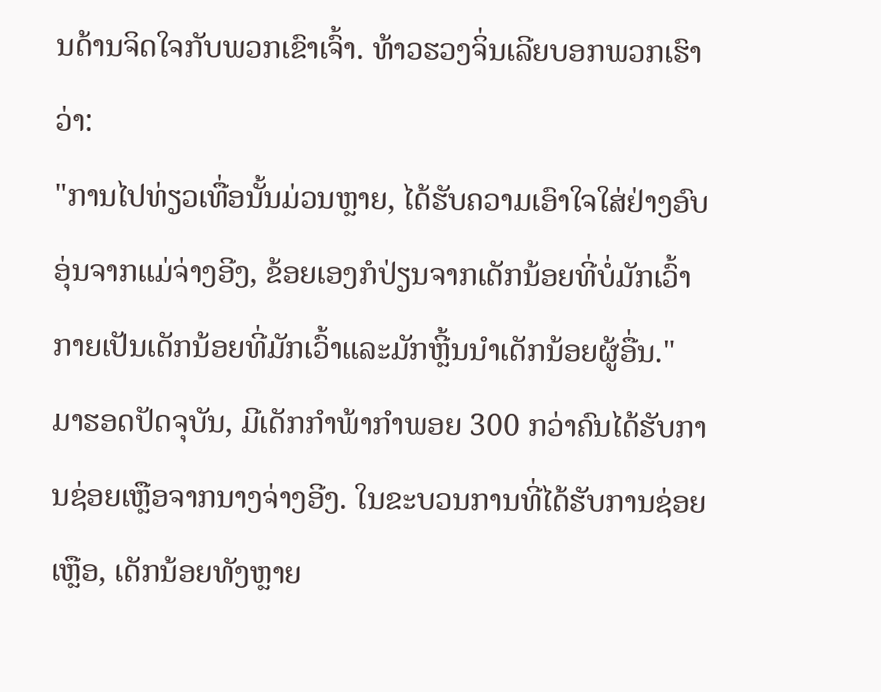ນດ້ານຈິດໃຈກັບພວກເຂົາເຈົ້າ. ທ້າວຮວງຈິ່ນເລີຍບອກພວກເຮົາວ່າ:
"ການໄປທ່ຽວເທື່ອນັ້ນມ່ວນຫຼາຍ, ໄດ້ຮັບຄວາມເອົາໃຈໃສ່ຢ່າງອົບອຸ່ນຈາກແມ່ຈ່າງອີງ, ຂ້ອຍເອງກໍປ່ຽນຈາກເດັກນ້ອຍທີ່ບໍ່ມັກເວົ້າກາຍເປັນເດັກນ້ອຍທີ່ມັກເວົ້າແລະມັກຫຼີ້ນນຳເດັກນ້ອຍຜູ້ອື່ນ."
ມາຮອດປັດຈຸບັນ, ມີເດັກກຳພ້າກຳພອຍ 300 ກວ່າຄົນໄດ້ຮັບການຊ່ອຍເຫຼືອຈາກນາງຈ່າງອີງ. ໃນຂະບວນການທີ່ໄດ້ຮັບການຊ່ອຍເຫຼືອ, ເດັກນ້ອຍທັງຫຼາຍ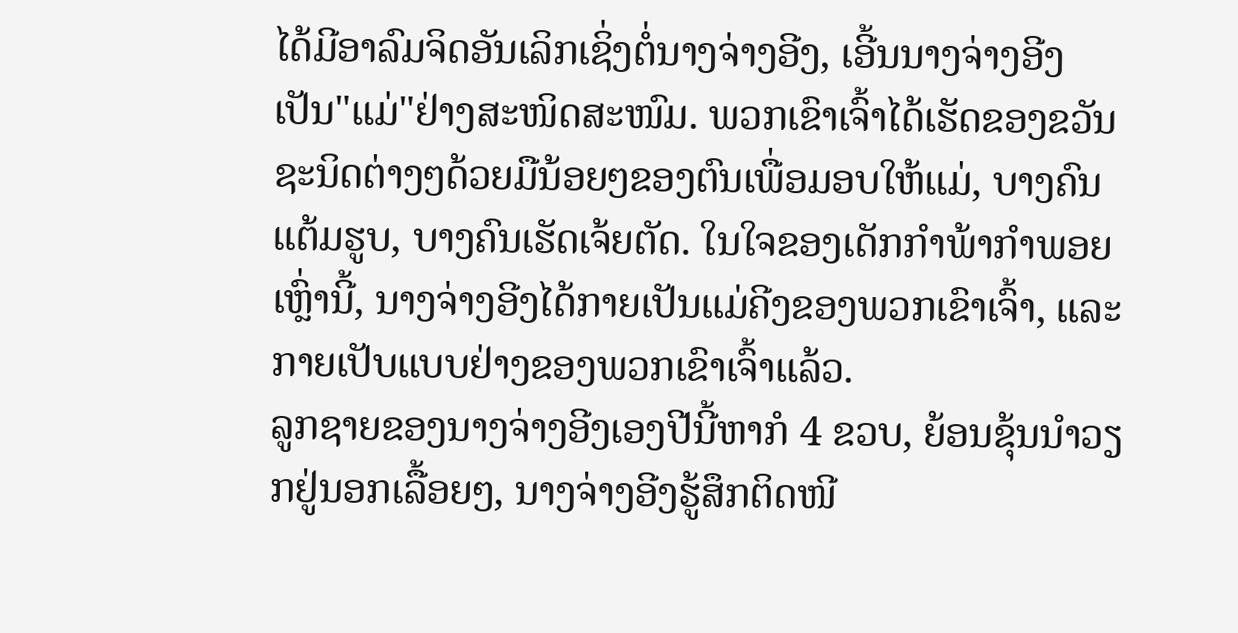ໄດ້ມີອາລົມຈິດອັນເລິກເຊິ່ງຕໍ່ນາງຈ່າງອີງ, ເອີ້ນນາງຈ່າງອີງເປັນ"ແມ່"ຢ່າງສະໜິດສະໜົມ. ພວກເຂົາເຈົ້າໄດ້ເຮັດຂອງຂວັນຊະນິດຕ່າງໆດ້ວຍມືນ້ອຍໆຂອງຕົນເພື່ອມອບໃຫ້ແມ່, ບາງຄົນແຕ້ມຮູບ, ບາງຄົນເຮັດເຈ້ຍຕັດ. ໃນໃຈຂອງເດັກກຳພ້າກຳພອຍເຫຼົ່ານີ້, ນາງຈ່າງອີງໄດ້ກາຍເປັນແມ່ຄີງຂອງພວກເຂົາເຈົ້າ, ແລະກາຍເປັບແບບຢ່າງຂອງພວກເຂົາເຈົ້າແລ້ວ.
ລູກຊາຍຂອງນາງຈ່າງອີງເອງປີນີ້ຫາກໍ 4 ຂວບ, ຍ້ອນຂຸ້ນນຳວຽກຢູ່ນອກເລື້ອຍໆ, ນາງຈ່າງອີງຮູ້ສຶກຕິດໜີ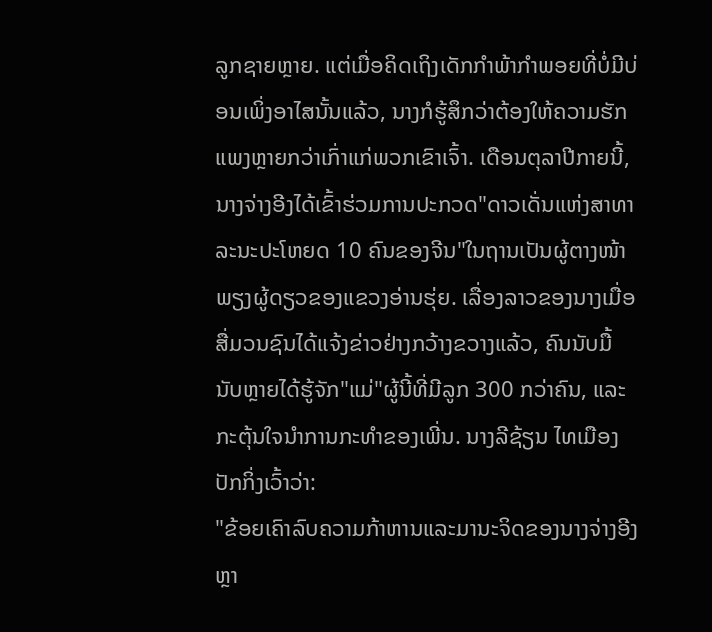ລູກຊາຍຫຼາຍ. ແຕ່ເມື່ອຄິດເຖິງເດັກກຳພ້າກຳພອຍທີ່ບໍ່ມີບ່ອນເພິ່ງອາໄສນັ້ນແລ້ວ, ນາງກໍຮູ້ສຶກວ່າຕ້ອງໃຫ້ຄວາມຮັກແພງຫຼາຍກວ່າເກົ່າແກ່ພວກເຂົາເຈົ້າ. ເດືອນຕຸລາປີກາຍນີ້, ນາງຈ່າງອີງໄດ້ເຂົ້າຮ່ວມການປະກວດ"ດາວເດັ່ນແຫ່ງສາທາລະນະປະໂຫຍດ 10 ຄົນຂອງຈີນ"ໃນຖານເປັນຜູ້ຕາງໜ້າພຽງຜູ້ດຽວຂອງແຂວງອ່ານຮຸ່ຍ. ເລື່ອງລາວຂອງນາງເມື່ອສື່ມວນຊົນໄດ້ແຈ້ງຂ່າວຢ່າງກວ້າງຂວາງແລ້ວ, ຄົນນັບມື້ນັບຫຼາຍໄດ້ຮູ້ຈັກ"ແມ່"ຜູ້ນີ້ທີ່ມີລູກ 300 ກວ່າຄົນ, ແລະກະຕຸ້ນໃຈນຳການກະທຳຂອງເພີ່ນ. ນາງລີຊ້ຽນ ໄທເມືອງປັກກິ່ງເວົ້າວ່າ:
"ຂ້ອຍເຄົາລົບຄວາມກ້າຫານແລະມານະຈິດຂອງນາງຈ່າງອີງຫຼາ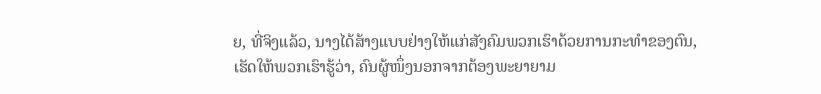ຍ, ທີ່ຈິງແລ້ວ, ນາງໄດ້ສ້າງແບບຢ່າງໃຫ້ແກ່ສັງຄົມພວກເຮົາດ້ວຍການກະທຳຂອງຕົນ, ເຮັດໃຫ້ພວກເຮົາຮູ້ວ່າ, ຄົນຜູ້ໜຶ່ງນອກຈາກຕ້ອງພະຍາຍາມ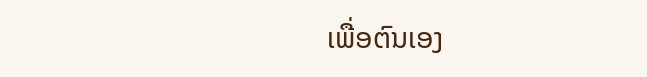ເພື່ອຕົນເອງ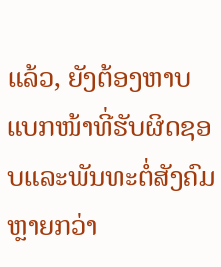ແລ້ວ, ຍັງຕ້ອງຫາບແບກໜ້າທີ່ຮັບຜິດຊອບແລະພັນທະຕໍ່ສັງຄົມຫຼາຍກວ່າ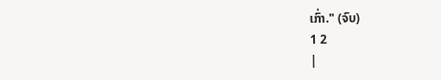ເກົ່າ." (ຈົບ)
1 2
|